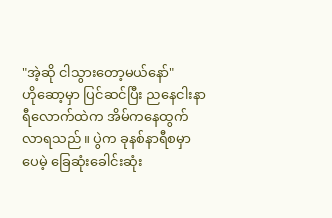"အဲ့ဆို ငါသွားတော့မယ်နော်"
ဟိုဆော့မှာ ပြင်ဆင်ပြီး ညနေငါးနာရီလောက်ထဲက အိမ်ကနေထွက်လာရသည်။ ပွဲက ခုနစ်နာရီစမှာပေမဲ့ ခြေဆုံးခေါင်းဆုံး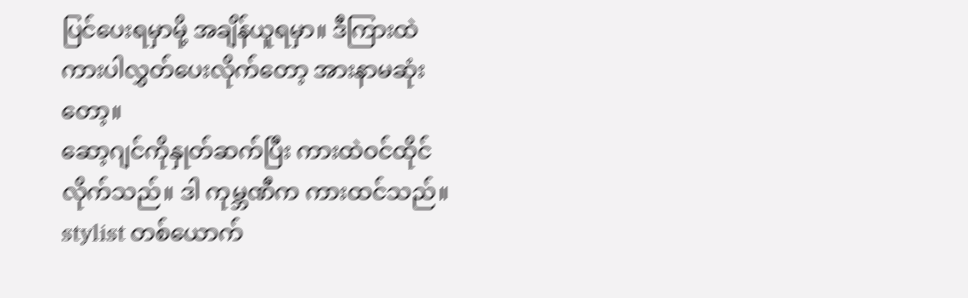ပြင်ပေးရမှာမို့ အချိန်ယူရမှာ။ ဒီကြားထဲ ကားပါလွှတ်ပေးလိုက်တော့ အားနာမဆုံးတော့။
ဆော့ဂျင်ကိုနှုတ်ဆက်ပြီး ကားထဲဝင်ထိုင်လိုက်သည်။ ဒါ ကုမ္ဘဏီက ကားထင်သည်။ stylist တစ်ယောက်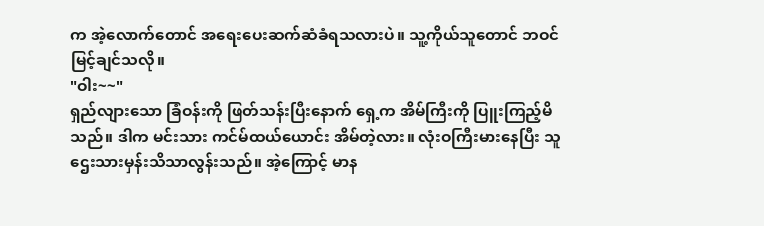က အဲ့လောက်တောင် အရေးပေးဆက်ဆံခံရသလားပဲ။ သူ့ကိုယ်သူတောင် ဘဝင်မြင့်ချင်သလို။
"ဝါး~~"
ရှည်လျားသော ခြံဝန်းကို ဖြတ်သန်းပြီးနောက် ရှေ့က အိမ်ကြီးကို ပြူးကြည့်မိသည်။ ဒါက မင်းသား ကင်မ်ထယ်ယောင်း အိမ်တဲ့လား။ လုံးဝကြီးမားနေပြီး သူဌေးသားမှန်းသိသာလွန်းသည်။ အဲ့ကြောင့် မာန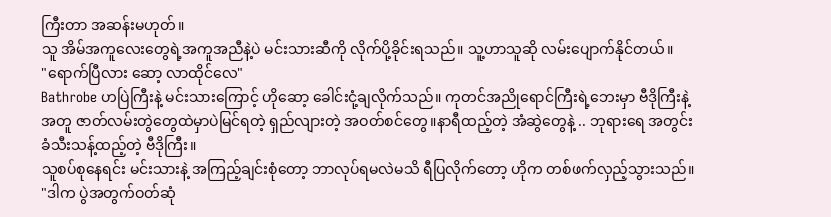ကြီးတာ အဆန်းမဟုတ်။
သူ အိမ်အကူလေးတွေရဲ့အကူအညီနဲ့ပဲ မင်းသားဆီကို လိုက်ပို့ခိုင်းရသည်။ သူ့ဟာသူဆို လမ်းပျောက်နိုင်တယ်။
"ရောက်ပြီလား ဆော့ လာထိုင်လေ"
Bathrobe ဟပြဲကြီးနဲ့ မင်းသားကြောင့် ဟိုဆော့ ခေါင်းငုံ့ချလိုက်သည်။ ကုတင်အညိုရောင်ကြီးရဲ့ဘေးမှာ ဗီဒိုကြီးနဲ့အတူ ဇာတ်လမ်းတွဲတွေထဲမှာပဲမြင်ရတဲ့ ရှည်လျားတဲ့ အဝတ်စင်တွေ။နာရီထည့်တဲ့ အံဆွဲတွေနဲ့ .. ဘုရားရေ အတွင်းခံသီးသန့်ထည့်တဲ့ ဗီဒိုကြီး။
သူစပ်စုနေရင်း မင်းသားနဲ့ အကြည့်ချင်းစုံတော့ ဘာလုပ်ရမလဲမသိ ရီပြလိုက်တော့ ဟိုက တစ်ဖက်လှည့်သွားသည်။
"ဒါက ပွဲအတွက်ဝတ်ဆုံ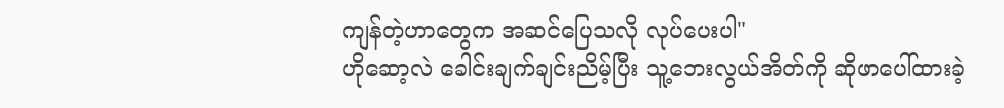ကျန်တဲ့ဟာတွေက အဆင်ပြေသလို လုပ်ပေးပါ"
ဟိုဆော့လဲ ခေါင်းချက်ချင်းညိမ့်ပြီး သူ့ဘေးလွယ်အိတ်ကို ဆိုဖာပေါ်ထားခဲ့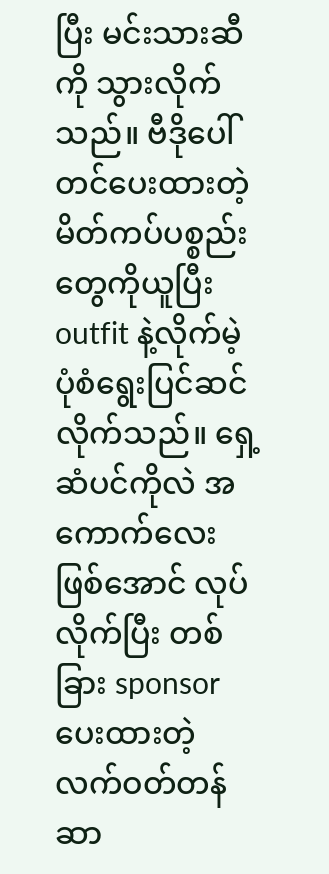ပြီး မင်းသားဆီကို သွားလိုက်သည်။ ဗီဒိုပေါ်တင်ပေးထားတဲ့ မိတ်ကပ်ပစ္စည်းတွေကိုယူပြီး outfit နဲ့လိုက်မဲ့ပုံစံရွေးပြင်ဆင်လိုက်သည်။ ရှေ့ဆံပင်ကိုလဲ အကောက်လေးဖြစ်အောင် လုပ်လိုက်ပြီး တစ်ခြား sponsor ပေးထားတဲ့ လက်ဝတ်တန်ဆာ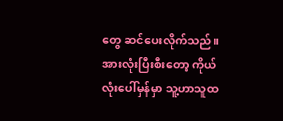တွေ ဆင်ပေးလိုက်သည်။
အားလုံးပြီးစီးတော့ ကိုယ်လုံးပေါ်မှန်မှာ သူ့ဟာသူထ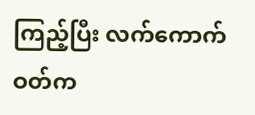ကြည့်ပြီး လက်ကောက်ဝတ်က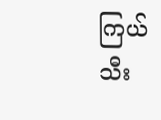ကြယ်သီး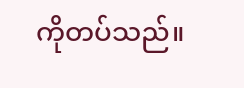ကိုတပ်သည်။